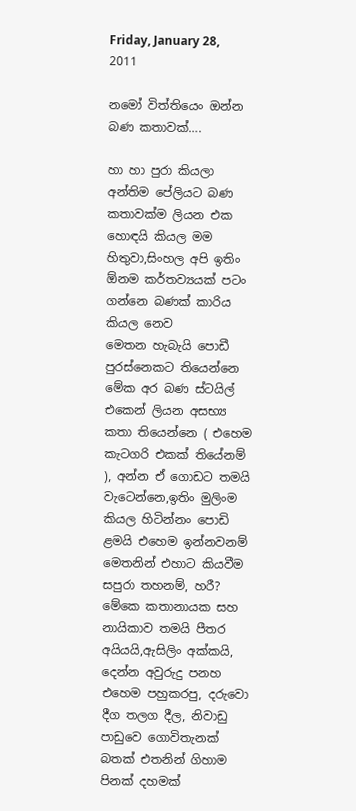Friday, January 28, 2011

නමෝ විත්තියෙං ඔන්න බණ කතාවක්….

හා හා පුරා කියලා අන්තිම පේලියට බණ කතාවක්ම ලියන එක හොඳයි කියල මම හිතුවා,සිංහල අපි ඉතිං ඕනම කර්තව්‍යයක් පටං ගන්නෙ බණක් කාරිය කියල නෙව
මෙතන හැබැයි පොඩී පුරස්නෙකට තියෙන්නෙ මේක අර බණ ස්ටයිල් එකෙන් ලියන අසභ්‍ය කතා තියෙන්නෙ ( එහෙම කැටගරි එකක් තියේනම් ), අන්න ඒ ගොඩට තමයි වැටෙන්නෙ,ඉතිං මුලිංම කියල හිටින්නං පොඩි ළමයි එහෙම ඉන්නවනම් මෙතනින් එහාට කියවීම සපුරා තහනම්, හරී?
මේකෙ කතානායක සහ නායිකාව තමයි පීතර අයියයි,ඇසිලිං අක්කයි, දෙන්න අවුරුදු පනහ එහෙම පහුකරපු, දරුවො දීග තලග දීල, නිවාඩු පාඩුවෙ ගොවිතැනක් බතක් එතනින් ගිහාම පිනක් දහමක්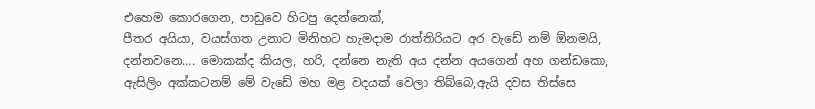එහෙම කොරගෙන, පාඩුවෙ හිටපු දෙන්නෙක්,
පීතර අයියා, වයස්ගත උනාට මිනිහට හැමදාම රාත්තිරියට අර වැඩේ නම් ඕනමයි, දන්නවනෙ…. මොකක්ද කියල, හරි, දන්නෙ නැති අය දන්න අයගෙන් අහ ගන්ඩකො,
ඇසිලිං අක්කටනම් මේ වැඩේ මහ මළ වදයක් වෙලා තිබ්බෙ,ඇයි දවස තිස්සෙ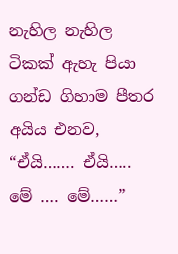නැහිල නැහිල ටිකක් ඇහැ පියා ගන්ඩ ගිහාම පීතර අයිය එනව, “ඒයි……. ඒයි….. මේ …. මේ……”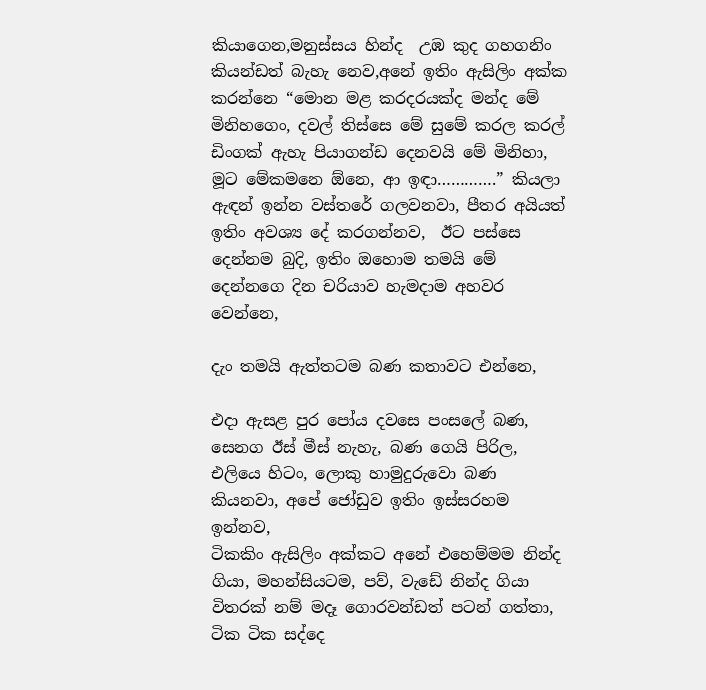කියාගෙන,මනුස්සය හින්ද  උඹ කුද ගහගනිං කියන්ඩත් බැහැ නෙව,අනේ ඉතිං ඇසිලිං අක්ක කරන්නෙ “මොන මළ කරදරයක්ද මන්ද මේ මිනිහගෙං, දවල් තිස්සෙ මේ සුමේ කරල කරල් ඩිංගක් ඇහැ පියාගන්ඩ දෙනවයි මේ මිනිහා, මූට මේකමනෙ ඕනෙ, ආ ඉඳා………….” කියලා ඇඳන් ඉන්න වස්තරේ ගලවනවා, පීතර අයියත් ඉතිං අවශ්‍ය දේ කරගන්නව,  ඊට පස්සෙ දෙන්නම බුදි, ඉතිං ඔහොම තමයි මේ දෙන්නගෙ දින චරියාව හැමදාම අහවර වෙන්නෙ,

දැං තමයි ඇත්තටම බණ කතාවට එන්නෙ,

එදා ඇසළ පුර පෝය දවසෙ පංසලේ බණ, සෙනග ඊස් මීස් නැහැ, බණ ගෙයි පිරිල, එලියෙ හිටං, ලොකු හාමුදුරුවො බණ කියනවා, අපේ ජෝඩුව ඉතිං ඉස්සරහම ඉන්නව,
ටිකකිං ඇසිලිං අක්කට අනේ එහෙම්මම නින්ද ගියා, මහන්සියටම, පව්, වැඩේ නින්ද ගියා විතරක් නම් මදෑ ගොරවන්ඩත් පටන් ගත්තා, ටික ටික සද්දෙ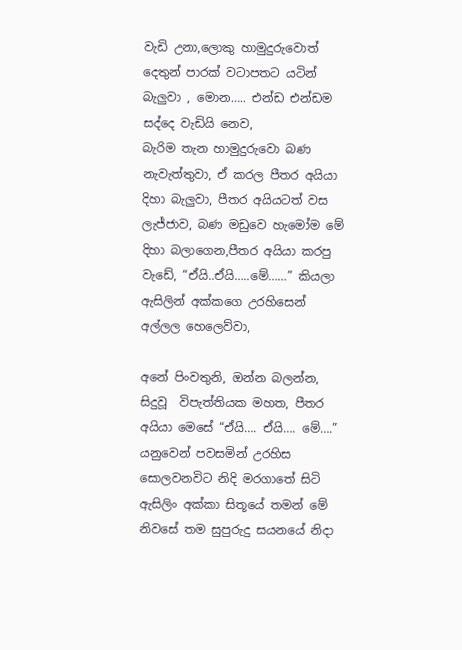වැඩි උනා,ලොකු හාමුදුරුවොත් දෙතුන් පාරක් වටාපතට යටින් බැලුවා , මොන….. එන්ඩ එන්ඩම සද්දෙ වැඩියි නෙව,
බැරිම තැන හාමුදුරුවො බණ නැවැත්තුවා, ඒ කරල පීතර අයියා දිහා බැලුවා, පීතර අයියටත් වස ලැජ්ජාව, බණ මඩුවෙ හැමෝම මේ දිහා බලාගෙන,පීතර අයියා කරපු වැඩේ, “ඒයි..ඒයි…..මේ……” කියලා ඇසිලින් අක්කගෙ උරහිසෙන් අල්ලල හෙලෙව්වා,

අනේ පිංවතුනි, ඔන්න බලන්න, සිදුවූ  විපැත්තියක මහත, පීතර අයියා මෙසේ “ඒයි…. ඒයි…. මේ….” යනුවෙන් පවසමින් උරහිස සොලවනවිට නිදි මරගාතේ සිටි ඇසිලිං අක්කා සිතූයේ තමන් මේ නිවසේ තම සුපුරුදු සයනයේ නිදා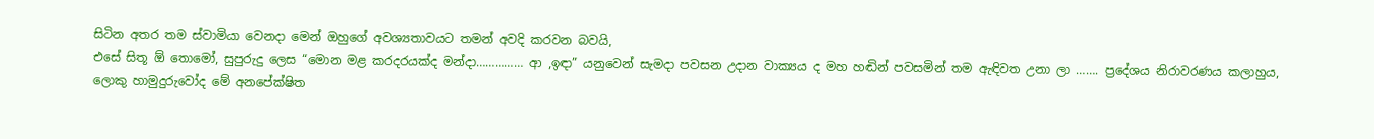සිටින අතර තම ස්වාමියා වෙනදා මෙන් ඔහුගේ අවශ්‍යතාවයට තමන් අවදි කරවන බවයි,
එසේ සිතූ ඕ තොමෝ, සුපුරුදු ලෙස “මොන මළ කරදරයක්ද මන්දා…………… ආ ,ඉඳා” යනුවෙන් සැමදා පවසන උදාන වාක්‍යය ද මහ හඬින් පවසමින් තම ඇඳිවත උනා ලා ……. ප්‍රදේශය නිරාවරණය කලාහුය,
ලොකු හාමුදුරුවෝද මේ අනපේක්ෂිත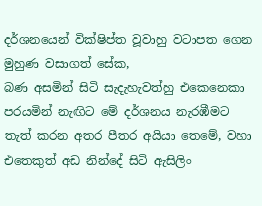දර්ශනයෙන් වික්ෂිප්ත වූවාහු වටාපත ගෙන මුහුණ වසාගත් සේක,
බණ අසමින් සිටි සැදැහැවත්හු එකෙනෙකා පරයමින් නැඟිට මේ දර්ශනය නැරඹීමට තැත් කරන අතර පීතර අයියා තෙමේ, වහා එතෙකුත් අඩ නින්දේ සිටි ඇසිලිං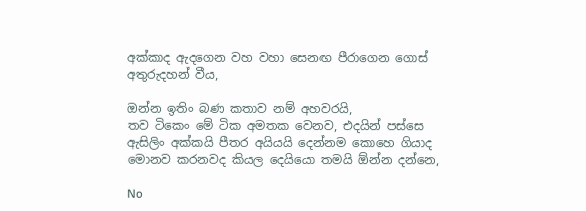අක්කාද ඇදගෙන වහ වහා සෙනඟ පීරාගෙන ගොස් අතුරුදහන් වීය,

ඔන්න ඉතිං බණ කතාව නම් අහවරයි,
තව ටිකෙං මේ ටික අමතක වෙනව, එදයින් පස්සෙ ඇසිලිං අක්කයි පීතර අයියයි දෙන්නම කොහෙ ගියාද මොනව කරනවද කියල දෙයියො තමයි ඕන්න දන්නෙ,

No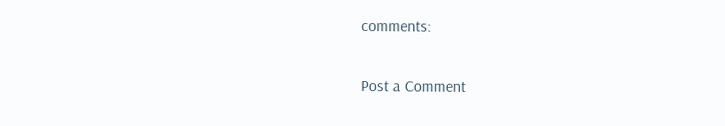comments:

Post a Comment